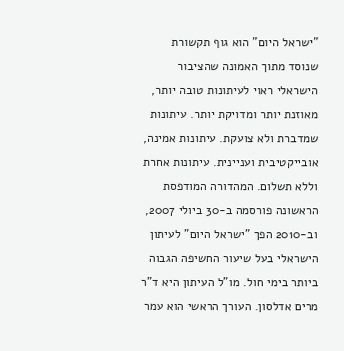"ישראל היום" הוא גוף תקשורת שנוסד מתוך האמונה שהציבור הישראלי ראוי לעיתונות טובה יותר, מאוזנת יותר ומדויקת יותר. עיתונות שמדברת ולא צועקת. עיתונות אמינה, אובייקטיבית ועניינית. עיתונות אחרת וללא תשלום. המהדורה המודפסת הראשונה פורסמה ב-30 ביולי 2007, וב-2010 הפך "ישראל היום" לעיתון הישראלי בעל שיעור החשיפה הגבוה ביותר בימי חול. מו"ל העיתון היא ד"ר מרים אדלסון. העורך הראשי הוא עמר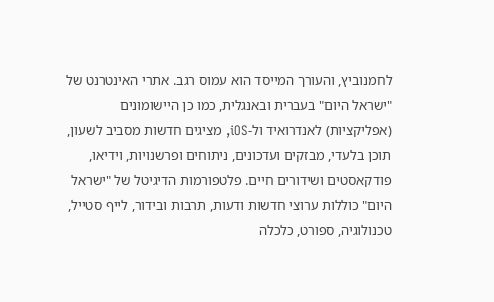לחמנוביץ, והעורך המייסד הוא עמוס רגב. אתרי האינטרנט של "ישראל היום" בעברית ובאנגלית, כמו כן היישומונים (אפליקציות) לאנדרואיד ול-iOS, מציגים חדשות מסביב לשעון, תוכן בלעדי, מבזקים ועדכונים, ניתוחים ופרשנויות, וידיאו, פודקאסטים ושידורים חיים. פלטפורמות הדיגיטל של "ישראל היום" כוללות ערוצי חדשות ודעות, תרבות ובידור, לייף סטייל, טכנולוגיה, ספורט, כלכלה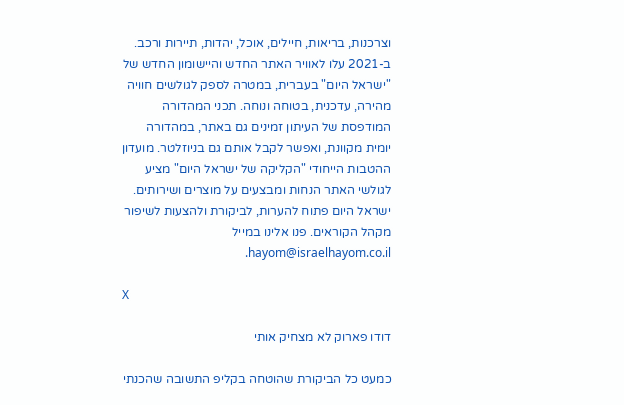וצרכנות, בריאות, חיילים, אוכל, יהדות, תיירות ורכב. ב-2021 עלו לאוויר האתר החדש והיישומון החדש של "ישראל היום" בעברית, במטרה לספק לגולשים חוויה מהירה, עדכנית, בטוחה ונוחה. תכני המהדורה המודפסת של העיתון זמינים גם באתר, במהדורה יומית מקוונת, ואפשר לקבל אותם גם בניוזלטר. מועדון ההטבות הייחודי "הקליקה של ישראל היום" מציע לגולשי האתר הנחות ומבצעים על מוצרים ושירותים. ישראל היום פתוח להערות, לביקורת ולהצעות לשיפור מקהל הקוראים. פנו אלינו במייל hayom@israelhayom.co.il.

X

דודו פארוק לא מצחיק אותי

כמעט כל הביקורת שהוטחה בקליפ התשובה שהכנתי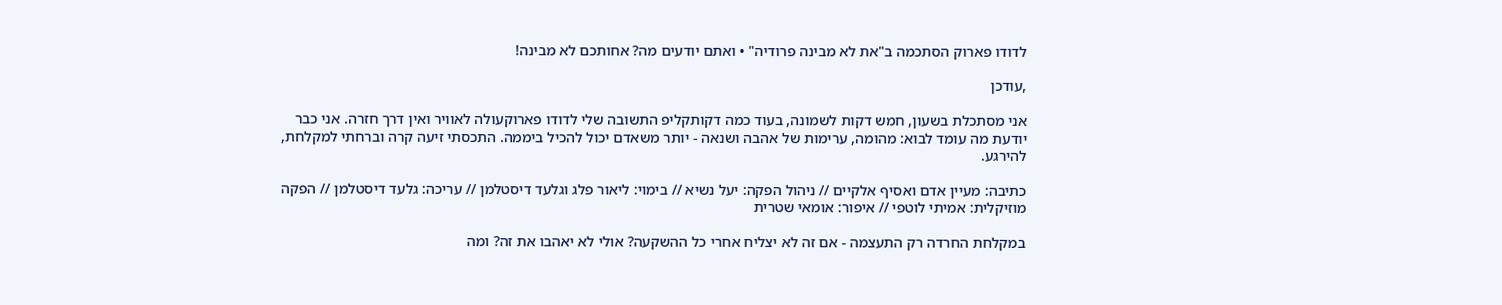לדודו פארוק הסתכמה ב"את לא מבינה פרודיה" • ואתם יודעים מה? אחותכם לא מבינה!

,עודכן

אני מסתכלת בשעון, חמש דקות לשמונה, בעוד כמה דקותקליפ התשובה שלי לדודו פארוקעולה לאוויר ואין דרך חזרה. אני כבר יודעת מה עומד לבוא: מהומה, ערימות של אהבה ושנאה - יותר משאדם יכול להכיל ביממה. התכסתי זיעה קרה וברחתי למקלחת, להירגע.

כתיבה: מעיין אדם ואסיף אלקיים // ניהול הפקה: יעל נשיא // בימוי: ליאור פלג וגלעד דיסטלמן // עריכה: גלעד דיסטלמן // הפקה מוזיקלית: אמיתי לוטפי // איפור: אומאי שטרית

במקלחת החרדה רק התעצמה - אם זה לא יצליח אחרי כל ההשקעה? אולי לא יאהבו את זה? ומה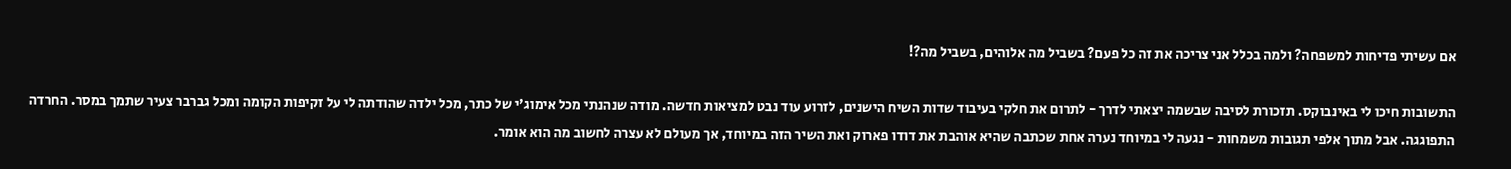אם עשיתי פדיחות למשפחה? ולמה בכלל אני צריכה את זה כל פעם? בשביל מה אלוהים, בשביל מה?!

התשובות חיכו לי באינבוקס. תזכורת לסיבה שבשמה יצאתי לדרך - לתרום את חלקי בעיבוד שדות השיח הישנים, לזרוע עוד נבט למציאות חדשה. מודה שנהנתי מכל אימוג'י של כתר, מכל ילדה שהודתה לי על זקיפות הקומה ומכל גברבר צעיר שתמך במסר. החרדה התפוגגה. אבל מתוך אלפי תגובות משמחות - נגעה לי במיוחד נערה אחת שכתבה שהיא אוהבת את דודו פארוק ואת השיר הזה במיוחד, אך מעולם לא עצרה לחשוב מה הוא אומר.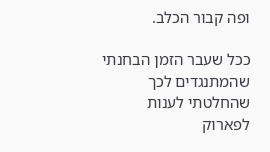ופה קבור הכלב.

ככל שעבר הזמן הבחנתי שהמתנגדים לכך שהחלטתי לענות לפארוק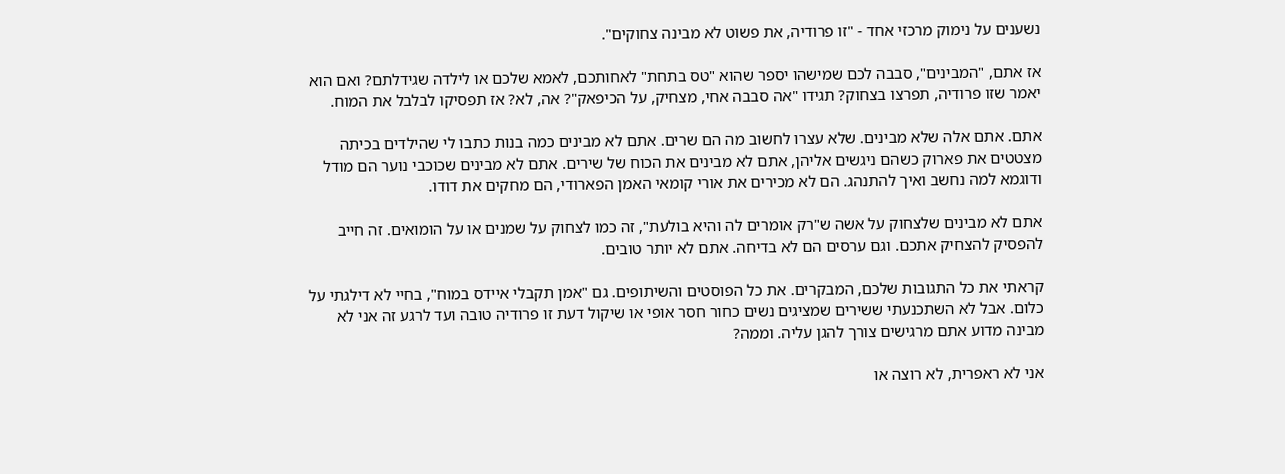נשענים על נימוק מרכזי אחד - "זו פרודיה, את פשוט לא מבינה צחוקים".

אז אתם, "המבינים", סבבה לכם שמישהו יספר שהוא "טס בתחת" לאחותכם, לאמא שלכם או לילדה שגידלתם? ואם הוא יאמר שזו פרודיה, תפרצו בצחוק? תגידו "אה סבבה אחי, מצחיק, על הכיפאק"? אה, לא? אז תפסיקו לבלבל את המוח.

אתם. אתם אלה שלא מבינים. שלא עצרו לחשוב מה הם שרים. אתם לא מבינים כמה בנות כתבו לי שהילדים בכיתה מצטטים את פארוק כשהם ניגשים אליהן, אתם לא מבינים את הכוח של שירים. אתם לא מבינים שכוכבי נוער הם מודל ודוגמא למה נחשב ואיך להתנהג. הם לא מכירים את אורי קומאי האמן הפארודי, הם מחקים את דודו.

אתם לא מבינים שלצחוק על אשה ש"רק אומרים לה והיא בולעת", זה כמו לצחוק על שמנים או על הומואים. זה חייב להפסיק להצחיק אתכם. וגם ערסים הם לא בדיחה. אתם לא יותר טובים.

קראתי את כל התגובות שלכם, המבקרים. את כל הפוסטים והשיתופים. גם "אמן תקבלי איידס במוח", בחיי לא דילגתי על כלום. אבל לא השתכנעתי ששירים שמציגים נשים כחור חסר אופי או שיקול דעת זו פרודיה טובה ועד לרגע זה אני לא מבינה מדוע אתם מרגישים צורך להגן עליה. וממה?

אני לא ראפרית, לא רוצה או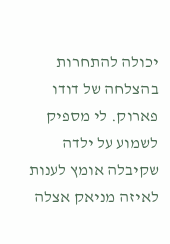יכולה להתחרות בהצלחה של דודו פארוק. לי מספיק לשמוע על ילדה שקיבלה אומץ לענות לאיזה מניאק אצלה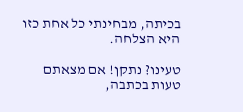בכיתה, מבחינתי כל אחת כזו היא הצלחה.

טעינו? נתקן! אם מצאתם טעות בכתבה,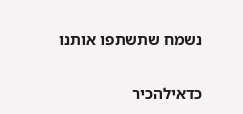נשמח שתשתפו אותנו

כדאילהכיר